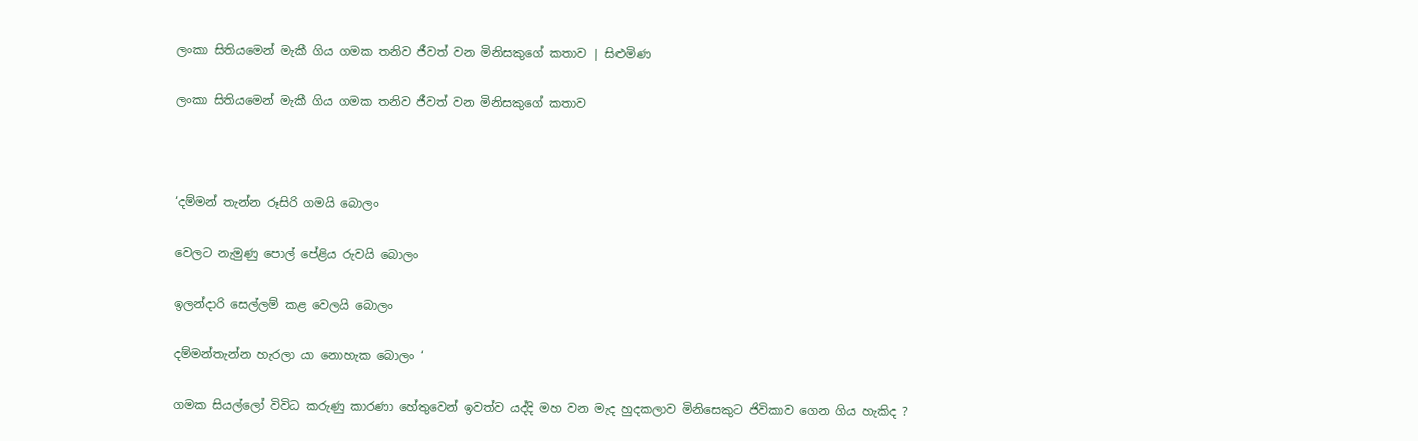ලංකා සිතියමෙන් මැකී ගිය ගමක තනිව ජීවත් වන මිනිසකුගේ කතාව | සිළුමිණ

ලංකා සිතියමෙන් මැකී ගිය ගමක තනිව ජීවත් වන මිනිසකුගේ කතාව



‘දම්මන් තැන්න රූසිරි ගමයි බොලං

වෙලට නැමුණු පොල් පේළිය රුවයි බොලං

ඉලන්දාරි සෙල්ලම් කළ වෙලයි බොලං

දම්මන්තැන්න හැරලා යා නොහැක බොලං ‘

ගමක සියල්ලෝ විවිධ කරුණු කාරණා හේතුවෙන් ඉවත්ව යද්දි මහ වන මැද හුදකලාව මිනිසෙකුට ජිවිකාව ගෙන ගිය හැකිද ?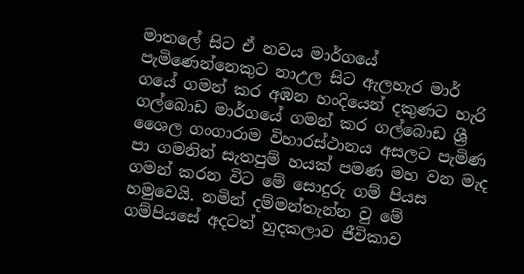මාතලේ සිට ඒ නවය මාර්ගයේ පැමිණෙන්නෙකුට නාඋල සිට ඇලහැර මාර් ගයේ ගමන් කර අඹන හංදියෙන් දකුණට හැරි ගල්බොඩ මාර්ගයේ ගමන් කර ගල්බොඩ ශ්‍රී ශෛල ගංගාරාම විහාරස්ථානය අසලට පැමිණ පා ගමනින් සැතපුම් හයක් පමණ මහ වන මැද ගමන් කරන විට මේ සොදුරු ගම් පියස හමුවෙයි. නමින් දම්මන්තැන්න වු මේ ගම්පියසේ අදටත් හුදකලාව ජීවිකාව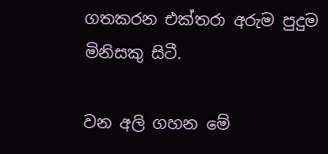ගතකරන එක්තරා අරුම පුදුම මිනිසකු සිටී.

වන අලි ගහන මේ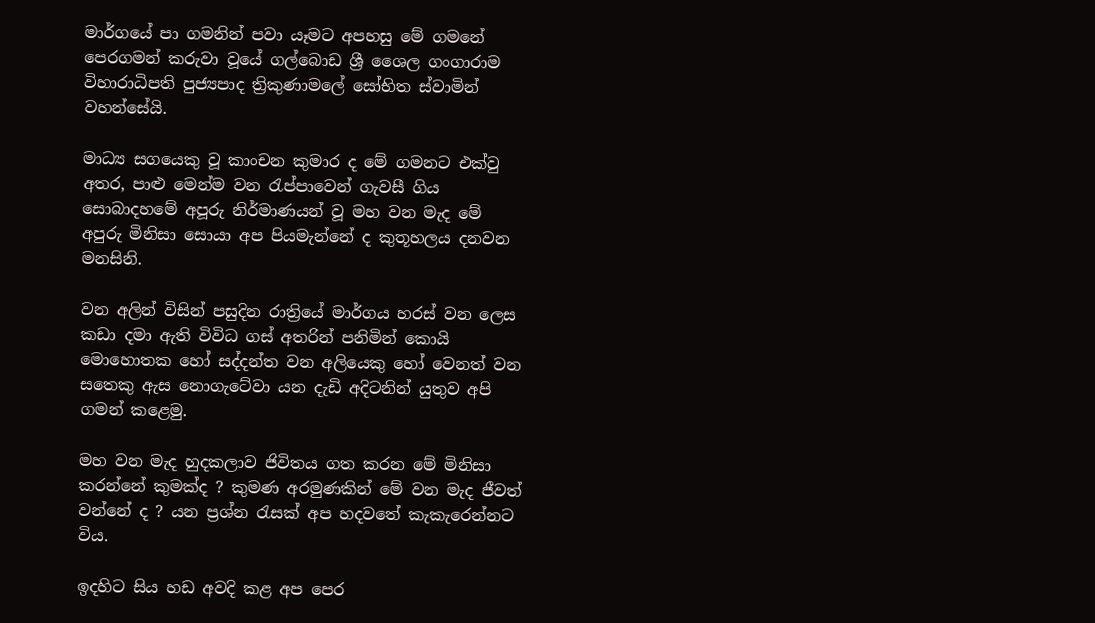මාර්ගයේ පා ගමනින් පවා යෑමට අපහසු මේ ගමනේ පෙරගමන් කරුවා වූයේ ගල්බොඩ ශ්‍රී ශෛල ගංගාරාම විහාරාධිපති පුජ්‍යපාද ත්‍රිකුණාමලේ සෝභිත ස්වාමින් වහන්සේයි.

මාධ්‍ය සගයෙකු වූ කාංචන කුමාර ද මේ ගමනට එක්වු අතර, පාළු මෙන්ම වන රැප්පාවෙන් ගැවසී ගිය සොබාදහමේ අපූරු නිර්මාණයන් වූ මහ වන මැද මේ අපුරු මිනිසා සොයා අප පියමැන්නේ ද කුතූහලය දනවන මනසිනි.

වන අලින් විසින් පසුදින රාත්‍රි‍යේ මාර්ගය හරස් වන ලෙස කඩා දමා ඇති විවිධ ගස් අතරින් පනිමින් කොයි මොහොතක හෝ සද්දන්ත වන අලියෙකු හෝ වෙනත් වන සතෙකු ඇස නොගැටේවා යන දැඩි අදිටනින් යුතුව අපි ගමන් කළෙමු.

මහ වන මැද හුදකලාව ජිවිතය ගත කරන මේ මිනිසා කරන්නේ කුමක්ද ? කුමණ අරමුණකින් මේ වන මැද ජීවත් වන්නේ ද ? යන ප්‍රශ්න රැසක් අප හදවතේ කැකැරෙන්නට විය.

ඉදහිට සිය හඩ අවදි කළ අප පෙර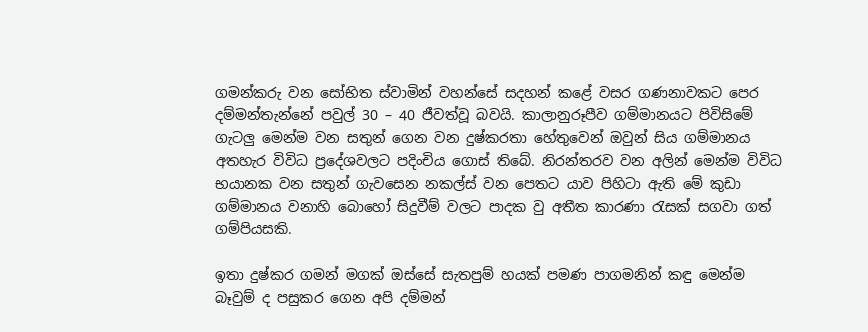ගමන්කරු වන සෝභිත ස්වාමින් වහන්සේ සදහන් කළේ වසර ගණනාවකට පෙර දම්මන්තැන්නේ පවුල් 30 – 40 ජීවත්වූ බවයි. කාලානුරූපීව ගම්මානයට පිවිසිමේ ගැටලු මෙන්ම වන සතුන් ගෙන වන දුෂ්කරතා හේතුවෙන් ඔවුන් සිය ගම්මානය අතහැර විවිධ ප්‍රදේශවලට පදිංචිය ගොස් තිබේ. නිරන්තරව වන අලින් මෙන්ම විවිධ භයානක වන සතුන් ගැවසෙන නකල්ස් වන පෙතට යාව පිහිටා ඇති මේ කුඩා ගම්මානය වනාහි බොහෝ සිදුවීම් වලට පාදක වු අතීත කාරණා රැසක් සගවා ගත් ගම්පියසකි.

ඉතා දුෂ්කර ගමන් මගක් ඔස්සේ සැතපුම් හයක් පමණ පාගමනින් කඳු මෙන්ම බෑවුම් ද පසුකර ගෙන අපි දම්මන්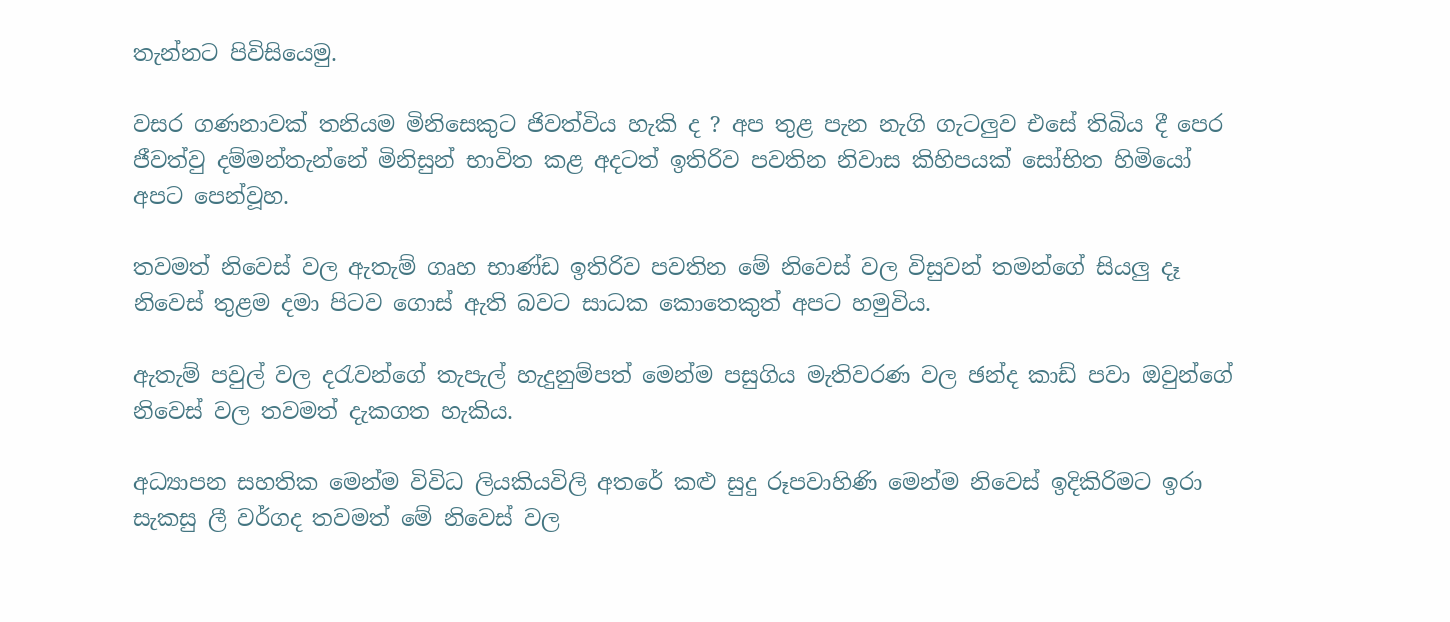තැන්නට පිවිසියෙමු.

වසර ගණනාවක් තනියම මිනිසෙකුට ජිවත්විය හැකි ද ? අප තුළ පැන නැගි ගැටලුව එසේ තිබිය දී පෙර ජීවත්වු දම්මන්තැන්නේ මිනිසුන් භාවිත කළ අදටත් ඉතිරිව පවතින නිවාස කිහිපයක් සෝභිත හිමියෝ අපට පෙන්වූහ.

තවමත් නිවෙස් වල ඇතැම් ගෘහ භාණ්ඩ ඉතිරිව පවතින මේ නිවෙස් වල විසුවන් තමන්ගේ සියලු දෑ නිවෙස් තුළම දමා පිටව ගොස් ඇති බවට සාධක කොතෙකුත් අපට හමුවිය.

ඇතැම් පවුල් වල දරැවන්ගේ තැපැල් හැදුනුම්පත් මෙන්ම පසුගිය මැතිවරණ වල ඡන්ද කාඩ් පවා ඔවුන්ගේ නිවෙස් වල තවමත් දැකගත හැකිය.

අධ්‍යාපන සහතික මෙන්ම විවිධ ලියකියවිලි අතරේ කළු සුදු රූපවාහිණි මෙන්ම නිවෙස් ඉදිකිරිමට ඉරා සැකසු ලී වර්ගද තවමත් මේ නිවෙස් වල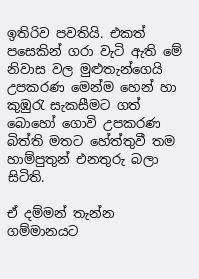ඉතිරිව පවතියි. එකත් පසෙකින් ගරා වැටි ඇති මේ නිවාස වල මුළුතැන්ගෙයි උපකරණ මෙන්ම හෙන් හා කුඹුරැ සැකසීමට ගත් බොහෝ ගොවි උපකරණ බිත්ති මතට හේත්තුවී තම හාම්පුතුන් එනතුරු බලා සිටිති.

ඒ දම්මන් තැන්න ගම්මානයට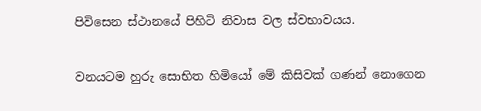පිවිසෙන ස්ථානයේ පිහිටි නිවාස වල ස්වභාවයය.

වනයටම හුරු සොභිත හිමියෝ මේ කිසිවක් ගණන් නොගෙන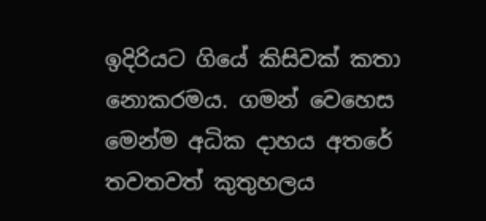ඉදිරියට ගියේ කිසිවක් කතා නොකරමය. ගමන් වෙහෙස මෙන්ම අධික දාහය අතරේ තවතවත් කුතුහලය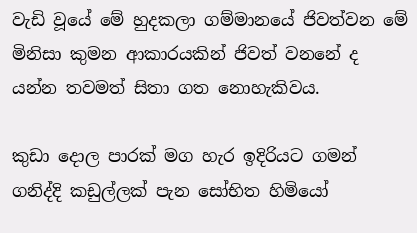වැඩි වූයේ මේ හුදකලා ගම්මානයේ ජිවත්වන මේ මිනිසා කුමන ආකාරයකින් ජිවත් වනනේ ද යන්න තවමත් සිතා ගත නොහැකිවය.

කුඩා දොල පාරක් මග හැර ඉදිරියට ගමන් ගනිද්දි කඩුල්ලක් පැන සෝභිත හිමියෝ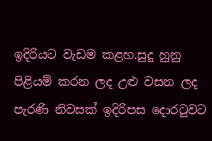ඉදිරියට වැඩම කළහ.සුදු හුනු පිළියම් කරන ලද උළු වසන ලද පැරණි නිවසක් ඉදිරිපස දොරටුවට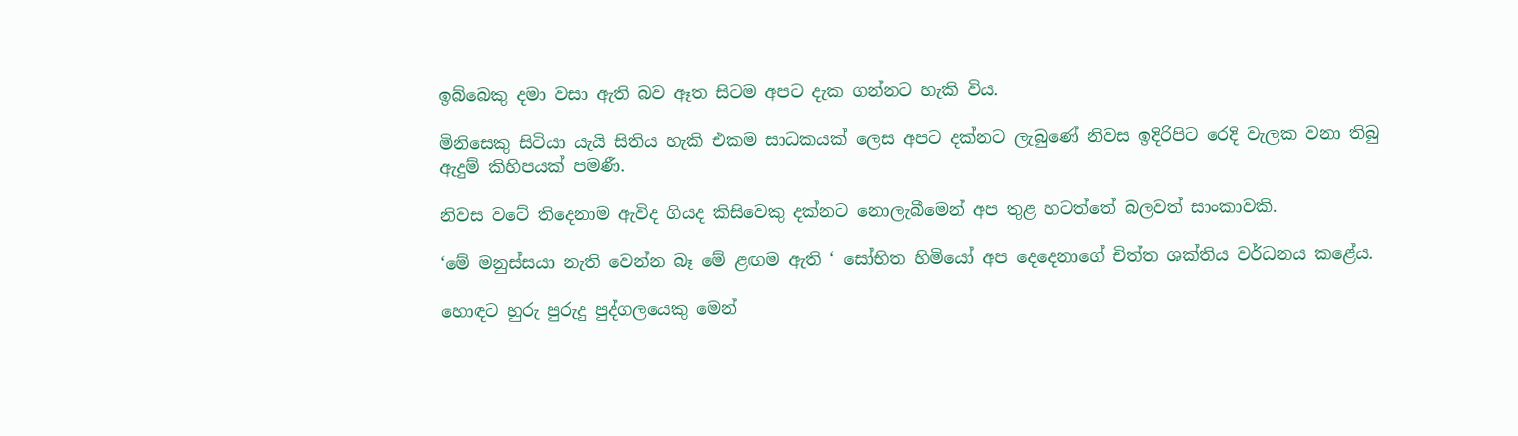ඉබ්බෙකු දමා වසා ඇති බව ඈත සිටම අපට දැක ගන්නට හැකි විය.

මිනිසෙකු සිටියා යැයි සිතිය හැකි එකම සාධකයක් ලෙස අපට දක්නට ලැබුණේ නිවස ඉදිරිපිට රෙදි වැලක වනා තිබු ඇදුම් කිහිපයක් පමණී.

නිවස වටේ තිදෙනාම ඇවිද ගියද කිසිවෙකු දක්නට නොලැබීමෙන් අප තුළ හටත්තේ බලවත් සාංකාවකි.

‘මේ මනුස්සයා නැති වෙන්න බෑ මේ ළඟම ඇති ‘ සෝභිත හිමියෝ අප දෙදෙනාගේ චිත්ත ශක්තිය වර්ධනය කළේය.

හොඳට හුරු පුරුදු පුද්ගලයෙකු මෙන්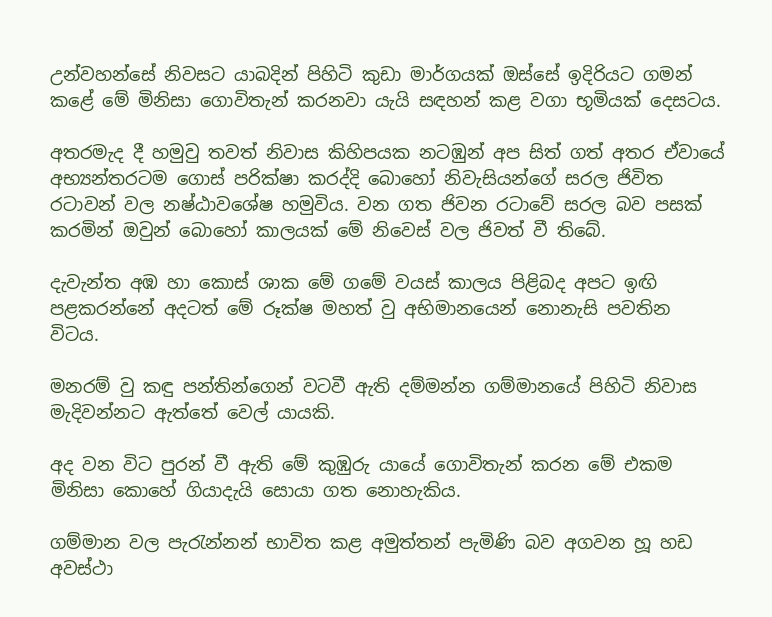උන්වහන්සේ නිවසට යාබදින් පිහිටි කුඩා මාර්ගයක් ඔස්සේ ඉදිරියට ගමන් කළේ මේ මිනිසා ගොවිතැන් කරනවා යැයි සඳහන් කළ වගා භූමියක් දෙසටය.

අතරමැද දී හමුවු තවත් නිවාස කිහිපයක නටඹුන් අප සිත් ගත් අතර ඒවායේ අභ්‍යන්තරටම ගොස් පරික්ෂා කරද්දි බොහෝ නිවැසියන්ගේ සරල ජිවිත රටාවන් වල නෂ්ඨාවශේෂ හමුවිය. වන ගත ජිවන රටාවේ සරල බව පසක් කරමින් ඔවුන් බොහෝ කාලයක් මේ නිවෙස් වල ජිවත් වී තිබේ.

දැවැන්ත අඹ හා කොස් ශාක මේ ගමේ වයස් කාලය පිළිබද අපට ඉඟි පළකරන්නේ අදටත් මේ රූක්ෂ මහත් වු අභිමානයෙන් නොනැසි පවතින විටය.

මනරම් වු කඳු පන්තින්ගෙන් වටවී ඇති දම්මන්න ගම්මානයේ පිහිටි නිවාස මැදිවන්නට ඇත්තේ වෙල් යායකි.

අද වන විට පුරන් වී ඇති මේ කුඹුරු යායේ ගොවිතැන් කරන මේ එකම මිනිසා කොහේ ගියාදැයි සොයා ගත නොහැකිය.

ගම්මාන වල පැරැන්නන් භාවිත කළ අමුත්තන් පැමිණි බව අගවන හූ හඩ අවස්ථා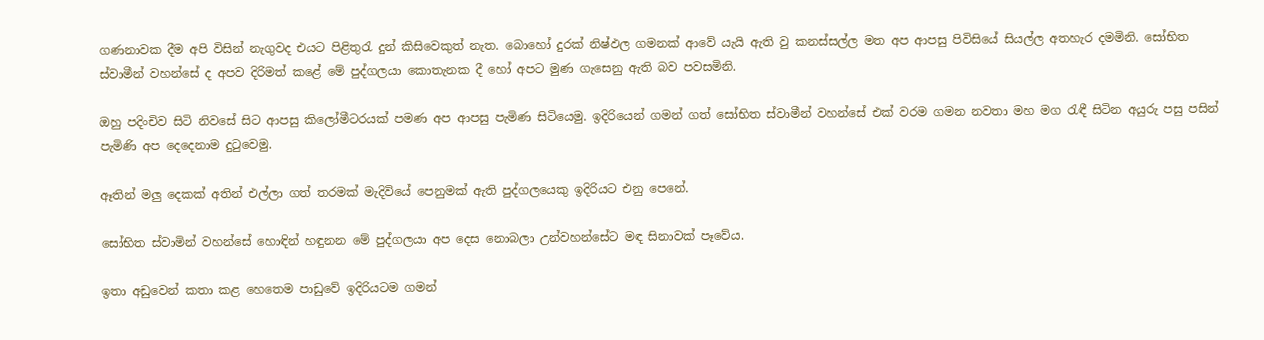ගණනාවක දීම අපි විසින් නැගුවද එයට පිළිතුරැ දුන් කිසිවෙකුත් නැත. බොහෝ දුරක් නිෂ්ඵල ගමනක් ආවේ යැයි ඇති වු කනස්සල්ල මත අප ආපසු පිවිසියේ සියල්ල අතහැර දමමිනි. සෝභිත ස්වාමීන් වහන්සේ ද අපව දිරිමත් කළේ මේ පුද්ගලයා කොතැනක දී හෝ අපට මුණ ගැසෙනු ඇති බව පවසමිනි.

ඔහු පදිංචිව සිටි නිවසේ සිට ආපසු කිලෝමීටරයක් පමණ අප ආපසු පැමිණ සිටියෙමු. ඉදිරියෙන් ගමන් ගත් සෝභිත ස්වාමීන් වහන්සේ එක් වරම ගමන නවතා මහ මග රැඳී සිටින අයුරු පසු පසින් පැමිණි අප දෙදෙනාම දුටුවෙමු.

ඈතින් මලු දෙකක් අතින් එල්ලා ගත් තරමක් මැදිවියේ පෙනුමක් ඇති පුද්ගලයෙකු ඉදිරියට එනු පෙනේ.

සෝභිත ස්වාමින් වහන්සේ හොඳින් හඳුනන මේ පුද්ගලයා අප දෙස නොබලා උන්වහන්සේට මඳ සිනාවක් පෑවේය.

ඉතා අඩුවෙන් කතා කළ හෙතෙම පාඩුවේ ඉදිරියටම ගමන්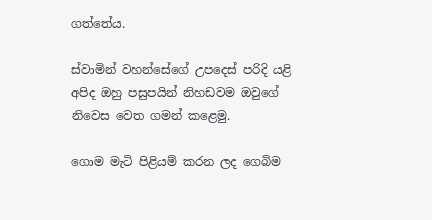ගත්තේය.

ස්වාමින් වහන්සේගේ උපදෙස් පරිදි යළි අපිද ඔහු පසුපයින් නිහඩවම ඔවුගේ නිවෙස වෙත ගමන් කළෙමු.

ගොම මැටි පිළියම් කරන ලද ගෙබිම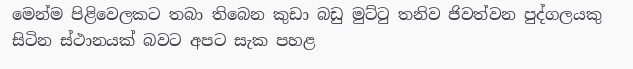මෙන්ම පිළිවෙලකට තබා තිබෙන කුඩා බඩු මුට්ටු තනිව ජිවත්වන පුද්ගලයකු සිටින ස්ථානයක් බවට අපට සැක පහළ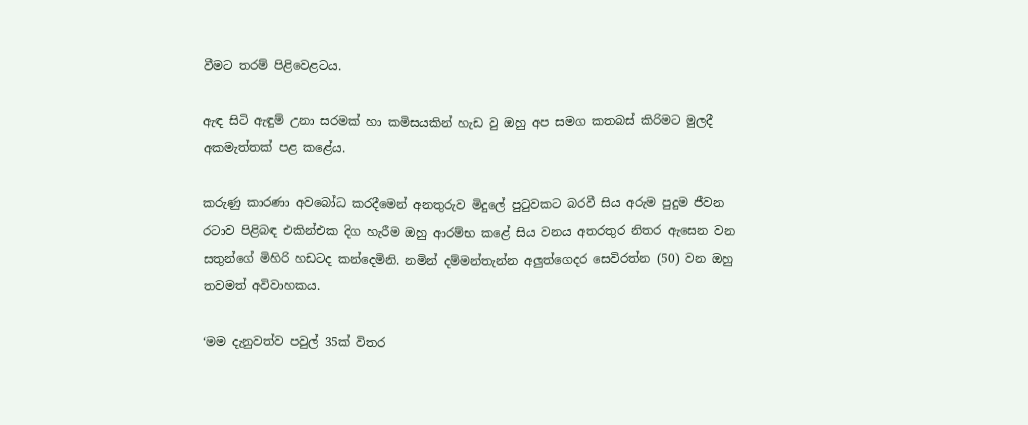වීමට තරම් පිළිවෙළටය.

ඇඳ සිටි ඇඳුම් උනා සරමක් හා කමිසයකින් හැඩ වු ඔහු අප සමග කතබස් කිරිමට මුලදී අකමැත්තක් පළ කළේය.

කරුණු කාරණා අවබෝධ කරදීමෙන් අනතුරුව මිදුලේ පුටුවකට බරවී සිය අරුම පුදුම ජීවන රටාව පිළිබඳ එකින්එක දිග හැරීම ඔහු ආරම්භ කළේ සිය වනය අතරතුර නිතර ඇසෙන වන සතුන්ගේ මිහිරි හඩටද කන්දෙමිනි. නමින් දම්මන්තැන්න අලුත්ගෙදර සෙවිරත්න (50) වන ඔහු තවමත් අවිවාහකය.

‘මම දැනුවත්ව පවුල් 35ක් විතර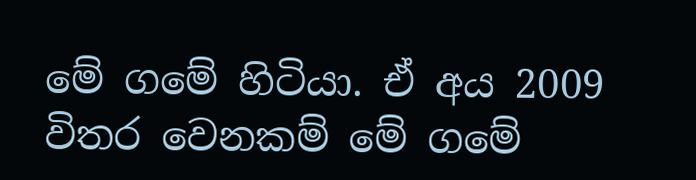මේ ගමේ හිටියා. ඒ අය 2009 විතර වෙනකම් මේ ගමේ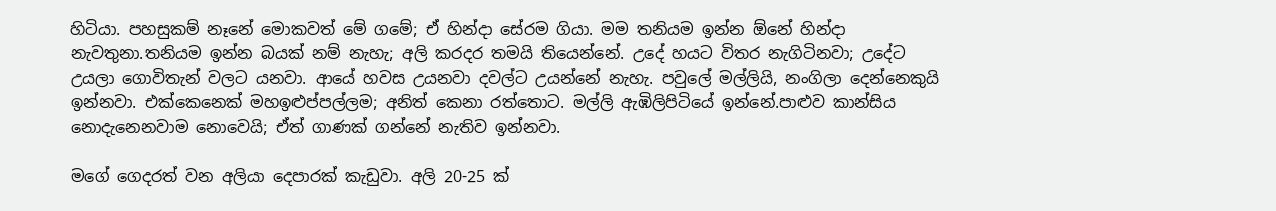හිටියා. පහසුකම් නෑනේ මොකවත් මේ ගමේ; ඒ හින්දා සේරම ගියා. මම තනියම ඉන්න ඕනේ හින්දා නැවතුනා.තනියම ඉන්න බයක් නම් නැහැ; අලි කරදර තමයි තියෙන්නේ. උදේ හයට විතර නැගිටිනවා; උදේට උයලා ගොවිතැන් වලට යනවා. ආයේ හවස උයනවා දවල්ට උයන්නේ නැහැ. පවුලේ මල්ලියි, නංගිලා දෙන්නෙකුයි ඉන්නවා. එක්කෙනෙක් මහඉළුප්පල්ලම; අනිත් කෙනා රත්තොට. මල්ලි ඇඹිලිපිටියේ ඉන්නේ.පාළුව කාන්සිය නොදැනෙනවාම නොවෙයි; ඒත් ගාණක් ගන්නේ නැතිව ඉන්නවා.

මගේ ගෙදරත් වන අලියා දෙපාරක් කැඩුවා. අලි 20-25 ක්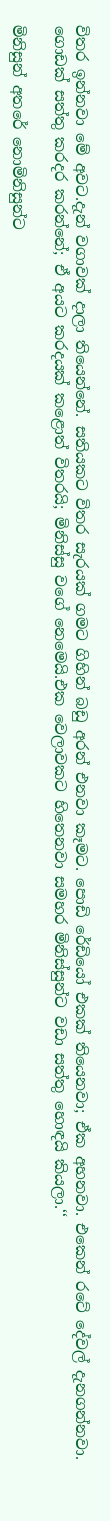විතර ඉන්නවා මේ අවට.දැන් වගාවක් දාලා තියෙන්නේ. සතියකට විතර සැරයක් ගමට ගිහින් බඩු අරන් එනවා කෑමට. පොඩි රේඩියෝ එකක් තියෙනවා; ඒක අහනවා. එකෙන් රටේ දේවල් දැනගන්නවා. ගොඩක් සත්තු කරදර කරන්නේ; ඒ අයට කරදයක් කළොත් විතරයි; මිනිස්සු වගේ නෙමෙයි.එක වෙලාවකට හිතෙනවා සමහර මිනිස්සුන්ට වඩා සත්තු හොඳයි කියලා.‘‘

මිනිසුන් අතරේ නොමිනිසුන්ට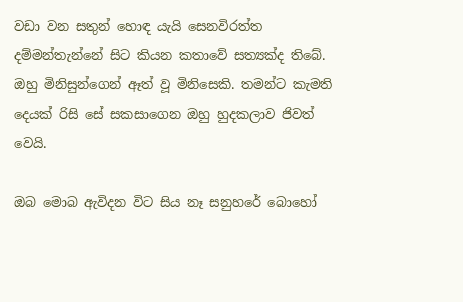වඩා වන සතුන් හොඳ යැයි සෙනවිරත්ත දම්මන්තැන්නේ සිට කියන කතාවේ සත්‍යක්ද තිබේ. ඔහු මිනිසුන්ගෙන් ඈත් වූ මිනිසෙකි. තමන්ට කැමති දෙයක් රිසි සේ සකසාගෙන ඔහු හුදකලාව ජිවත් වෙයි.

ඔබ මොබ ඇවිදන විට සිය නෑ සනුහරේ බොහෝ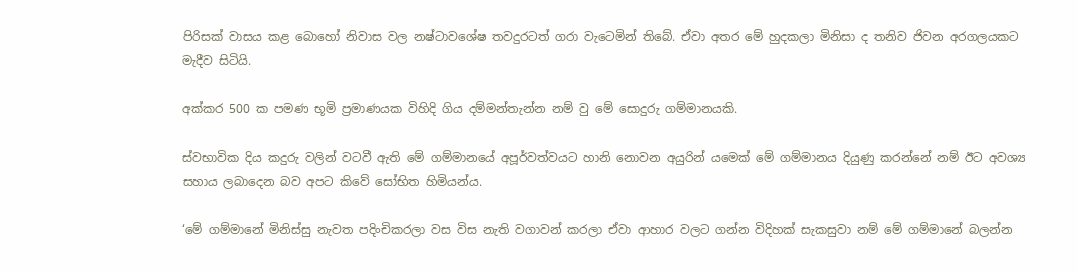පිරිසක් වාසය කළ බොහෝ නිවාස වල නෂ්ටාවශේෂ තවදුරටත් ගරා වැටෙමින් තිබේ. ඒවා අතර මේ හුදකලා මිනිසා ද තනිව ජිවන අරගලයකට මැදීව සිටියි.

අක්කර 500 ක පමණ භූමි ප්‍රමාණයක විහිදි ගිය දම්මන්තැන්න නම් වු මේ සොදුරු ගම්මානයකි.

ස්වභාවික දිය කදුරු වලින් වටවී ඇති මේ ගම්මානයේ අපූර්වත්වයට හානි නොවන අයුරින් යමෙක් මේ ගම්මානය දියුණු කරන්නේ නම් ඊට අවශ්‍ය සහාය ලබාදෙන බව අපට කිවේ සෝභිත හිමියන්ය.

‘මේ ගම්මානේ මිනිස්සු නැවත පදිංචිකරලා වස විස නැති වගාවන් කරලා ඒවා ආහාර වලට ගන්න විදිහක් සැකසුවා නම් මේ ගම්මානේ බලන්න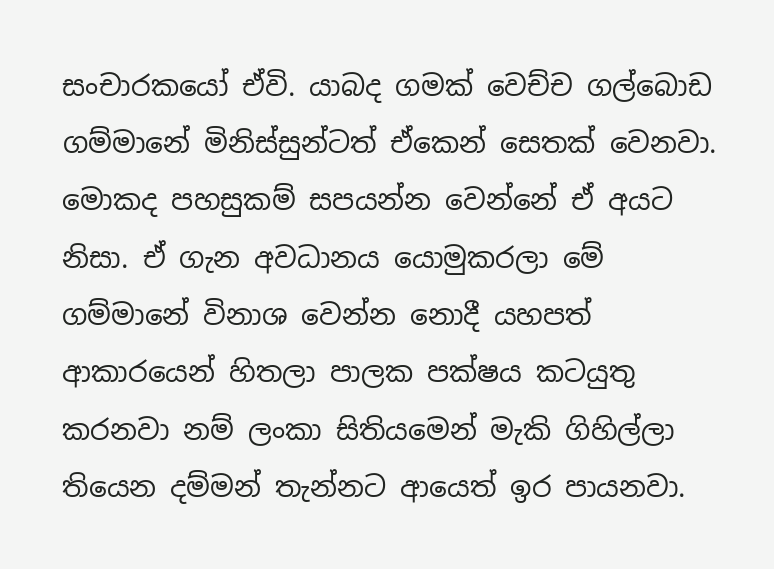සංචාරකයෝ ඒවි. යාබද ගමක් වෙච්ච ගල්බොඩ ගම්මානේ මිනිස්සුන්ටත් ඒකෙන් සෙතක් වෙනවා. මොකද පහසුකම් සපයන්න වෙන්නේ ඒ අයට නිසා. ඒ ගැන අවධානය යොමුකරලා මේ ගම්මානේ විනාශ වෙන්න නොදී යහපත් ආකාරයෙන් හිතලා පාලක පක්ෂය කටයුතු කරනවා නම් ලංකා සිතියමෙන් මැකි ගිහිල්ලා තියෙන දම්මන් තැන්නට ආයෙත් ඉර පායනවා.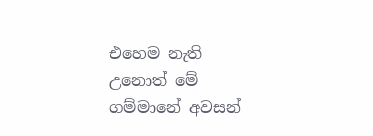එහෙම නැති උනොත් මේ ගම්මානේ අවසන්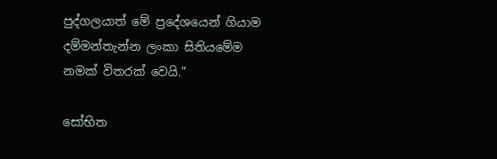පුද්ගලයාත් මේ ප්‍රදේශයෙන් ගියාම දම්මන්තැන්න ලංකා සිතියමේම නමක් විතරක් වෙයි.“

සෝභිත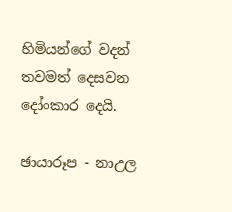හිමියන්ගේ වදන් තවමත් දෙසවන දෝංකාර දෙයි.

ඡායාරූප - නාඋල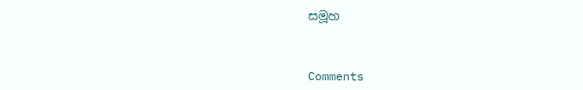සමූහ



Comments